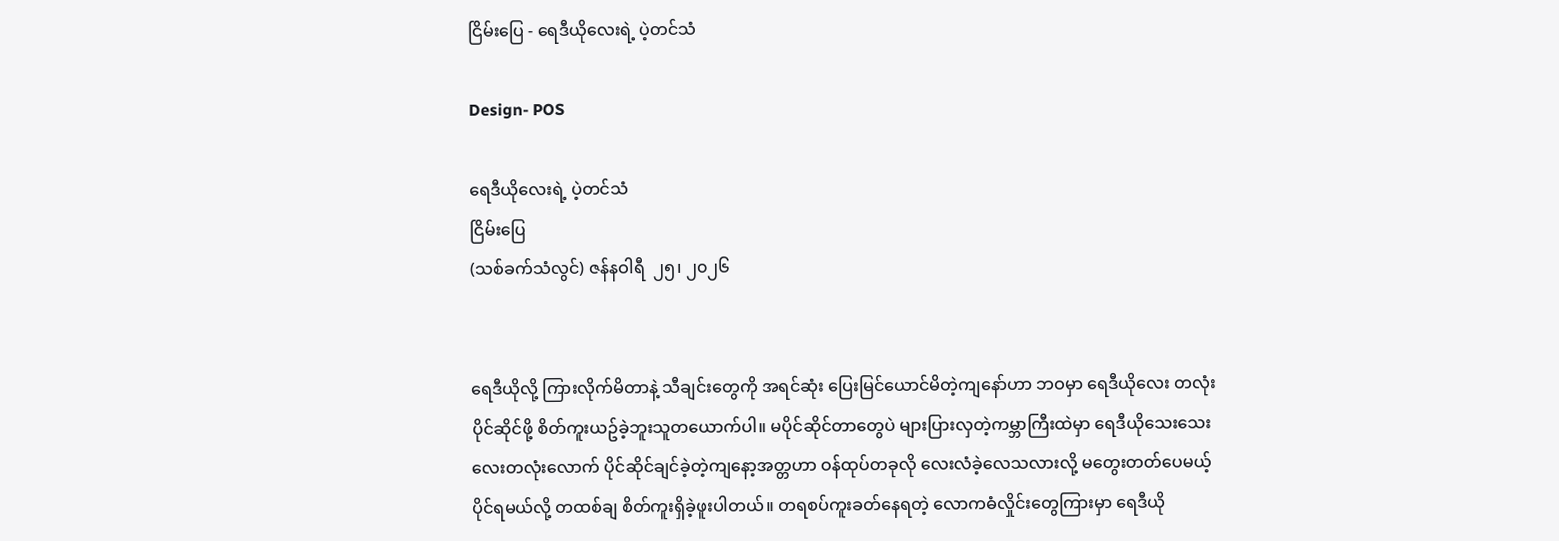ငြိမ်းပြေ - ရေဒီယိုလေးရဲ့ ပဲ့တင်သံ

Design- POS

ရေဒီယိုလေးရဲ့ ပဲ့တင်သံ
ငြိမ်းပြေ
(သစ်ခက်သံလွင်) ဇန်နဝါရီ  ၂၅၊ ၂၀၂၆


ရေဒီယိုလို့ ကြားလိုက်မိတာနဲ့ သီချင်းတွေကို အရင်ဆုံး ပြေးမြင်ယောင်မိတဲ့ကျနော်ဟာ ဘဝမှာ ရေဒီယိုလေး တလုံးပိုင်ဆိုင်ဖို့ စိတ်ကူးယဥ်ခဲ့ဘူးသူတယောက်ပါ။ မပိုင်ဆိုင်တာတွေပဲ များပြားလှတဲ့ကမ္ဘာကြီးထဲမှာ ရေဒီယိုသေးသေးလေးတလုံးလောက် ပိုင်ဆိုင်ချင်ခဲ့တဲ့ကျနော့အတ္တဟာ ဝန်ထုပ်တခုလို လေးလံခဲ့လေသလားလို့ မတွေးတတ်ပေမယ့် ပိုင်ရမယ်လို့ တထစ်ချ စိတ်ကူးရှိခဲ့ဖူးပါတယ်။ တရစပ်ကူး‌ခတ်နေရတဲ့ လောကဓံလှိုင်းတွေကြားမှာ ရေဒီယို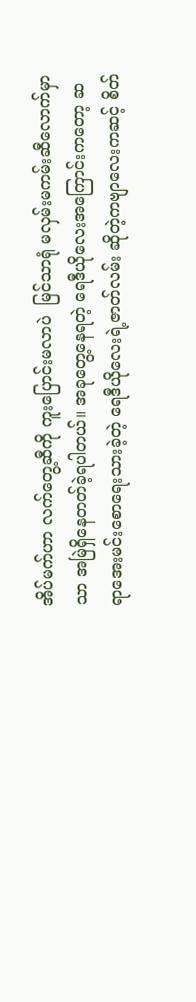အိပ်မက်ဟာ လက်တွေ့ဆီကို ကူးပြောင်းမလာပဲ  မြင်သာရုံ မလှမ်းမကမ်းဆီလောက်မှာသာ အမြဲရှိနေတတ်ခဲ့ရပါတယ်။ အခုတွေ့နေရတဲ့ ရေဒီယိုလေးအကြောင်းကတော့ ဆရာအေးမင်းစောရေးသားခဲ့တဲ့ ရေဒီယိုလေးရဲ့ဇာတ်လမ်း ဆိုတဲ့ကဗျာလေးကဆင့် စိတ်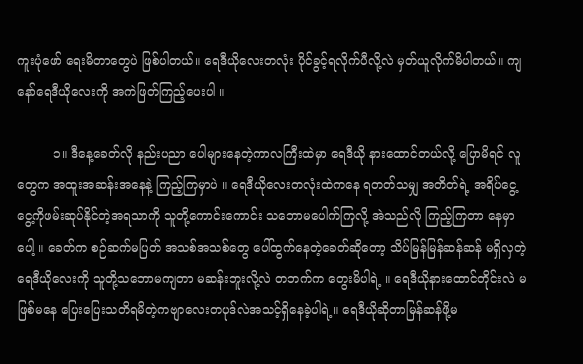ကူးပုံဖော် ရေးမိတာတွေပဲ ဖြစ်ပါတယ်။ ရေဒီယိုလေးတလုံး ပိုင်ခွင့်ရလိုက်ပီလို့လဲ မှတ်ယူလိုက်မိပါတယ်။ ကျနော်ရေဒီယိုလေးကို အကဲဖြတ်ကြည့်ပေးပါ ။

         ၁။ ဒီနေ့ခေတ်လို နည်းပညာ ပေါများနေတဲ့ကာလကြီးထဲမှာ ရေဒီယို နားထောင်တယ်လို့ ပြောမိရင် လူတွေက အထူးအဆန်းအနေနဲ့ ကြည့်ကြမှာပဲ ။ ရေဒီယိုလေးတလုံးထဲကနေ ရတတ်သမျှ အတိတ်ရဲ့ အရိပ်ငွေ့ငွေ့ကိုဖမ်းဆုပ်နိုင်တဲ့အရသာကို သူတို့ကောင်းကောင်း သဘောမပေါက်ကြလို့ အဲသည်လို ကြည့်ကြတာ နေမှာပေါ့ ။ ခေတ်က စဉ်ဆက်မပြတ် အသစ်အသစ်တွေ ပေါ်ထွက်နေတဲ့ခေတ်ဆိုတော့ သိပ်မြန်မြန်ဆန်ဆန် မရှိလှတဲ့ ရေဒီယိုလေးကို သူတို့သဘောမကျတာ မဆန်းဘူးလို့လဲ တဘက်က တွေးမိပါရဲ့ ။ ရေဒီယိုနားထောင်တိုင်းလဲ မဖြစ်မ‌နေ ပြေးပြေးသတိရမိတဲ့ကဗျာလေးတပုဒ်လဲအသင့်ရှိနေခဲ့ပါရဲ့။ ရေဒီယိုဆိုတာမြန်ဆန်ဖို့မ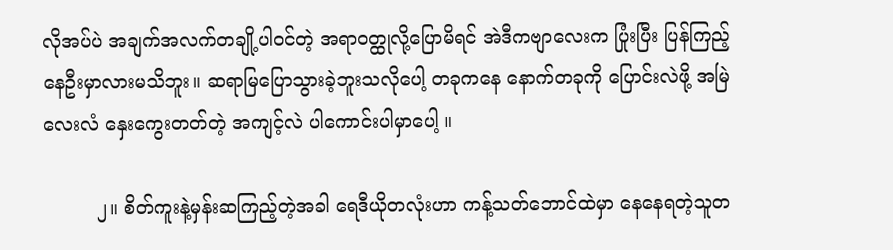လိုအပ်ပဲ အချက်အလက်တချို့ပါဝင်တဲ့ အရာဝတ္ထုလို့ပြောမိရင် အဲဒီကဗျာလေးက ပြုံးပြီး ပြန်ကြည့်နေဦးမှာလားမသိဘူး။ ဆရာမြပြောသွားခဲ့ဘူးသလိုပေါ့ တခုကနေ နောက်တခုကို ပြောင်းလဲဖို့ အမြဲလေးလံ နှေးကွေးတတ်တဲ့ အကျင့်လဲ ပါကောင်းပါမှာပေါ့ ။

         ၂။ စိတ်ကူးနဲ့မှန်းဆကြည့်တဲ့အခါ ရေဒီယိုတလုံးဟာ ကန့်သတ်ဘောင်ထဲမှာ နေနေရတဲ့သူတ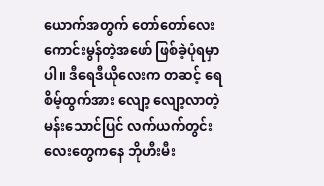ယောက်အတွက် တော်တော်လေး ကောင်းမွန်တဲ့အဖော် ဖြစ်ခဲ့ပုံရမှာပါ။ ဒီရေဒီယိုလေးက တဆင့် ရေစိမ့်ထွက်အား လျော့ လျော့လာတဲ့ မန်းသောင်ပြင် လက်ယက်တွင်းလေးတွေကနေ ဘိုဟီးမီး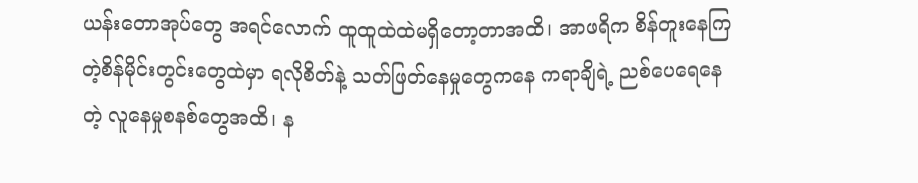ယန်းတောအုပ်တွေ အရင်လောက် ထူထူထဲထဲမရှိတော့တာအထိ၊ အာဖရိက စိန်တူးနေကြတဲ့စိန်မိုင်းတွင်း‌တွေထဲမှာ ရလိုစိတ်နဲ့ သတ်ဖြတ်နေမှုတွေကနေ ကရာချိရဲ့ ညစ်ပေရေနေတဲ့ လူနေမှုစနစ်တွေအထိ၊ န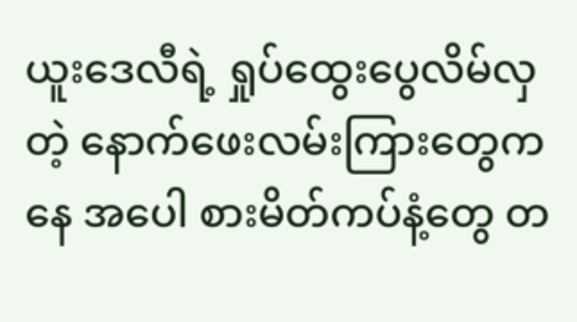ယူးဒေလီရဲ့ ရှုပ်ထွေးပွေလိမ်လှတဲ့ နောက်ဖေးလမ်းကြားတွေကနေ အပေါ စားမိတ်ကပ်နံ့တွေ တ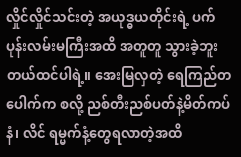လှိုင်လှိုင်သင်းတဲ့ အယုဒ္ဓယတိုင်းရဲ့ ပက်ပုန်းလမ်းမကြီးအထိ အတူတူ သွားခဲ့ဘူးတယ်ထင်ပါရဲ့။ အေးမြလှတဲ့ ရေကြည်တပေါက်က စလို့ ညစ်တီးညစ်ပတ်နဲ့မိတ်ကပ်နံ၊ လိင် ရမ္မက်နံ့တွေရလာတဲ့အထိ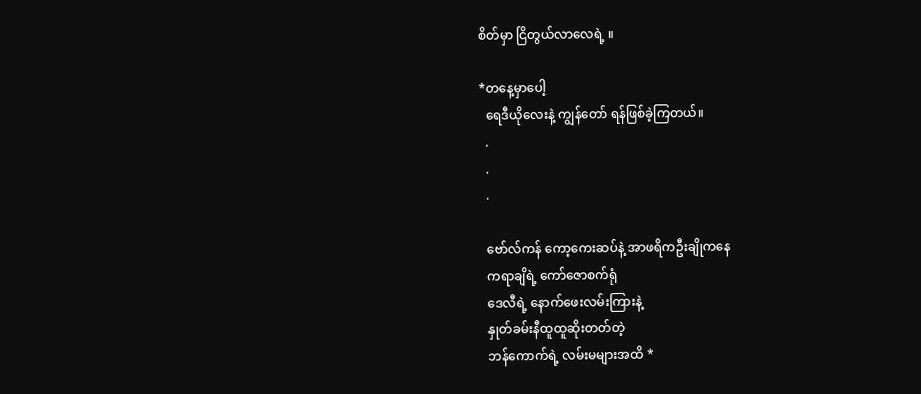စိတ်မှာ ငြိတွယ်လာလေရဲ့ ။

*တနေ့မှာပေါ့
  ရေဒီယိုလေးနဲ့ ကျွန်တော် ရန်ဖြစ်ခဲ့ကြတယ်။
  .
  .
  .

  ဗော်လ်ကန် ကော့ကေးဆပ်နဲ့ အာဖရိကဦးချိုကနေ
  ကရာချိရဲ့ ကော်ဇောစက်ရုံ
  ဒေလီရဲ့ နောက်ဖေးလမ်းကြားနဲ့
  နှုတ်ခမ်းနီထူထူဆိုးတတ်တဲ့
  ဘန်ကောက်ရဲ့ လမ်းမများအထိ *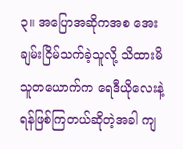၃။ အပြောအဆိုကအစ အေးချမ်းငြိမ်သက်ခဲ့သူလို့ သိထားမိသူတယောက်က ရေဒီယိုလေးနဲ့ ရန်ဖြစ်ကြတယ်ဆိုတဲ့အခါ ကျ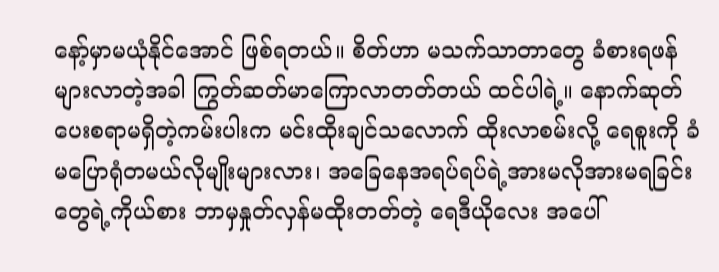နော့်မှာမယုံနိုင်အောင် ဖြစ်ရတယ်။ စိတ်ဟာ မသက်သာတာတွေ ခံစားရဖန်များလာတဲ့အခါ ကြွတ်ဆတ်မာကြောလာတတ်တယ် ထင်ပါရဲ့။ နောက်ဆုတ်ပေးစရာမရှိတဲ့ကမ်းပါးက မင်းထိုးချင်သလောက် ထိုးလာစမ်းလို့ ရေစူးကို ခံမပြောရုံတမယ်လိုမျိုးများလား၊ အခြေနေအရပ်ရပ်ရဲ့အားမလိုအားမရခြင်းတွေရဲ့ကိုယ်စား ဘာမှနှုတ်လှန်မထိုးတတ်တဲ့ ရေဒီယိုလေး အပေါ်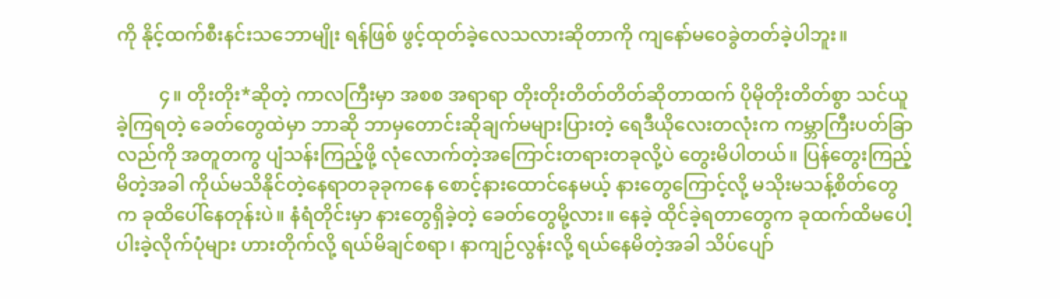ကို နိုင့်ထက်စီးနင်းသဘောမျိုး ရန်ဖြစ် ဖွင့်ထုတ်ခဲ့လေသလားဆိုတာကို ကျနော်မဝေခွဲတတ်ခဲ့ပါဘူး။

         ၄။ တိုးတိုး*ဆိုတဲ့ ကာလကြီးမှာ အစစ အရာရာ တိုးတိုးတိတ်တိတ်ဆိုတာထက် ပိုမိုတိုးတိတ်စွာ သင်ယူခဲ့ကြရတဲ့ ခေတ်တွေထဲမှာ ဘာဆို ဘာမှတောင်းဆိုချက်မများပြားတဲ့ ရေဒီယိုလေးတလုံးက ကမ္ဘာကြီးပတ်ခြာလည်ကို အတူတကွ ပျံသန်းကြည့်ဖို့ လုံလောက်တဲ့အကြောင်းတရားတခုလို့ပဲ တွေးမိပါတယ်။ ပြန်တွေးကြည့်မိတဲ့အခါ ကိုယ်မသိနိုင်တဲ့နေရာတခုခုကနေ စောင့်နားထောင်နေမယ့် နားတွေကြောင့်လို့ မသိုးမသန့်စိတ်တွေက ခုထိပေါ်နေတုန်းပဲ။ နံရံတိုင်းမှာ နားတွေရှိခဲ့တဲ့ ခေတ်တွေမို့လား။ နေခဲ့ ထိုင်ခဲ့ရတာတွေက ခုထက်ထိမပေါ့ပါးခဲ့လိုက်ပုံများ ဟားတိုက်လို့ ရယ်မိချင်စရာ၊ နာကျဉ်လွန်းလို့ ရယ်နေမိတဲ့အခါ သိပ်ပျော်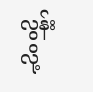လွန်းလို့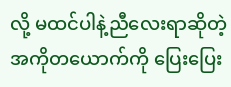လို့ မထင်ပါနဲ့ညီလေးရာဆိုတဲ့ အကိုတယောက်ကို ပြေးပြေး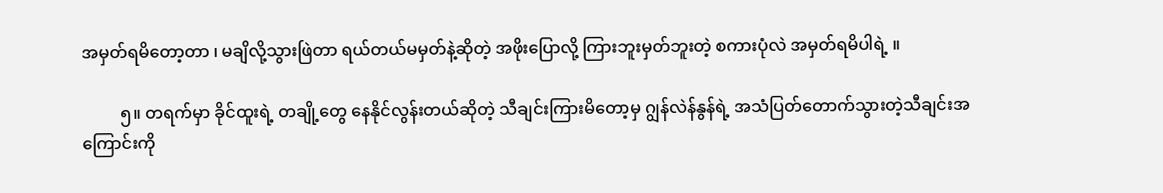အမှတ်ရမိတော့တာ ၊ မချိလို့သွားဖြဲတာ ရယ်တယ်မမှတ်နဲ့ဆိုတဲ့ အဖိုးပြောလို့ ကြားဘူးမှတ်ဘူးတဲ့ စကားပုံလဲ အမှတ်ရမိပါရဲ့ ။

         ၅။ တရက်မှာ ခိုင်ထူးရဲ့ တချို့တွေ နေနိုင်လွန်းတယ်ဆိုတဲ့ သီချင်းကြားမိတော့မှ ဂျွန်လဲန်နွန်ရဲ့ အသံပြတ်တောက်သွားတဲ့သီချင်းအကြောင်းကို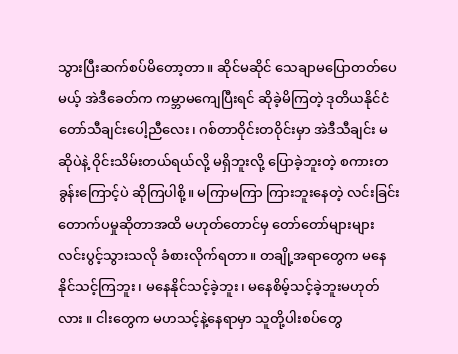သွားပြီးဆက်စပ်မိတော့တာ။ ဆိုင်မဆိုင် သေချာမပြောတတ်ပေမယ့် အဲဒီခေတ်က ကမ္ဘာမကျေပြီးရင် ဆိုခဲ့မိကြတဲ့ ဒုတိယနိုင်ငံတော်သီချင်းပေါ့ညီလေး၊ ဂစ်တာဝိုင်းတဝိုင်းမှာ အဲဒီသီချင်း မဆိုပဲနဲ့ ဝိုင်းသိမ်းတယ်ရယ်လို့ မရှိဘူးလို့ ပြောခဲ့ဘူးတဲ့ စကားတခွန်းကြောင့်ပဲ ဆိုကြပါစို့။ မကြာမကြာ ကြားဘူးနေတဲ့ လင်းခြင်းတောက်ပမှုဆိုတာအထိ မဟုတ်တောင်မှ တော်တော်များများ လင်းပွင့်သွားသလို ခံစားလိုက်ရတာ။ တချို့အရာတွေက မနေနိုင်သင့်ကြဘူး၊ မနေနိုင်သင့်ခဲ့ဘူး၊ မနေစိမ့်သင့်ခဲ့ဘူးမဟုတ်လား ။ ငါးတွေက မဟသင့်နဲ့နေရာမှာ သူတို့ပါးစပ်တွေ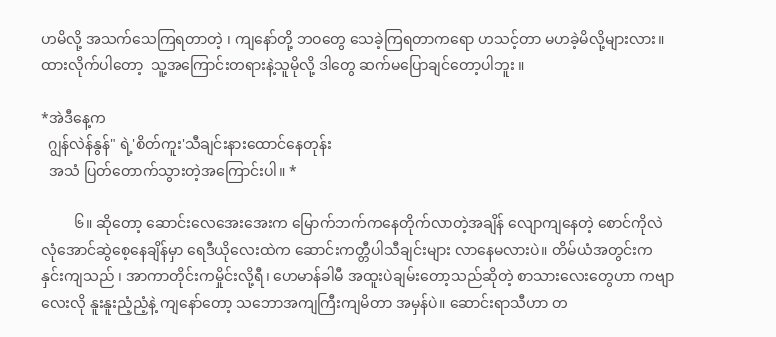ဟမိလို့ အသက်သေကြရတာတဲ့ ၊ ကျနော်တို့ ဘဝတွေ သေခဲ့ကြရတာကရော ဟသင့်တာ မဟခဲ့မိလို့များလား။ ထားလိုက်ပါတော့  သူ့အကြောင်းတရားနဲ့သူမိုလို့ ဒါတွေ ဆက်မပြောချင်တော့ပါဘူး ။

*အဲဒီနေ့က
  ဂျွန်လဲန်နွန်" ရဲ့'စိတ်ကူး'သီချင်းနားထောင်နေတုန်း
  အသံ ပြတ်တောက်သွားတဲ့အကြောင်းပါ။ *

         ၆။ ဆိုတော့ ဆောင်းလေအေးအေးက မြောက်ဘက်ကနေတိုက်လာတဲ့အချိန် လျောကျနေတဲ့ စောင်ကိုလဲ လုံအောင်ဆွဲစေ့နေချိန်မှာ ရေဒီယိုလေးထဲက ဆောင်းကတ္တီပါသီချင်းများ လာနေမလားပဲ။ တိမ်ယံအတွင်းက နှင်းကျသည် ၊ အာကာတိုင်းကမှိုင်းလို့ရီ၊ ဟေမာန်ခါမီ အထူးပဲချမ်းတော့သည်ဆိုတဲ့ စာသားလေးတွေဟာ ကဗျာလေးလို နူးနူးညံ့ညံ့နဲ့ ကျနော်တော့ သဘောအကျကြီးကျမိတာ အမှန်ပဲ။ ဆောင်းရာသီဟာ တ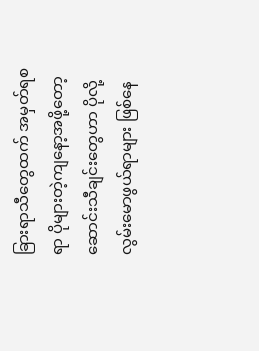ခြားရာသီတွေထက် အမှတ်ရစရာ ပိုများတဲ့ကျနော့အဖို့တော့ ဆောင်းသီချင်းတွေဟာ ပိုလို့လွမ်းမောဖွယ်ရာများ ဖြစ်နေ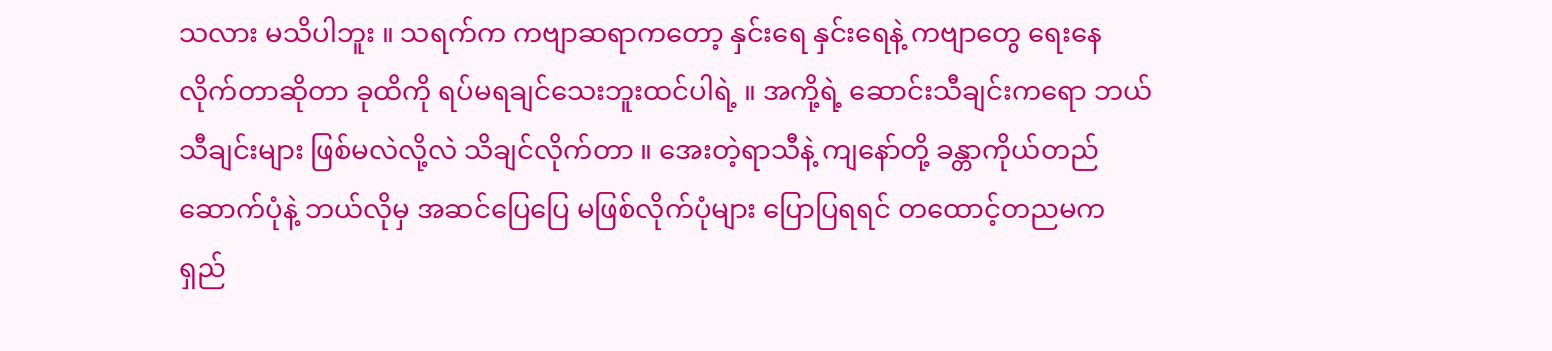သလား မသိပါဘူး ။ သရက်က ကဗျာဆရာကတော့ နှင်းရေ နှင်းရေနဲ့ ကဗျာတွေ ရေးနေလိုက်တာဆိုတာ ခုထိကို ရပ်မရချင်သေးဘူးထင်ပါရဲ့ ။ အကို့ရဲ့ ဆောင်းသီချင်းကရော ဘယ်သီချင်းများ ဖြစ်မလဲလို့လဲ သိချင်လိုက်တာ ။ အေးတဲ့ရာသီနဲ့ ကျနော်တို့ ခန္တာကိုယ်တည်ဆောက်ပုံနဲ့ ဘယ်လိုမှ အဆင်ပြေပြေ မဖြစ်လိုက်ပုံများ ပြောပြရရင် တထောင့်တညမက ရှည်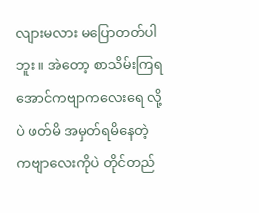လျားမလား မပြောတတ်ပါဘူး ။ အဲတော့ စာသိမ်းကြရအောင်ကဗျာကလေးရေ လို့ပဲ ဖတ်မိ အမှတ်ရမိနေတဲ့ ကဗျာလေးကိုပဲ တိုင်တည်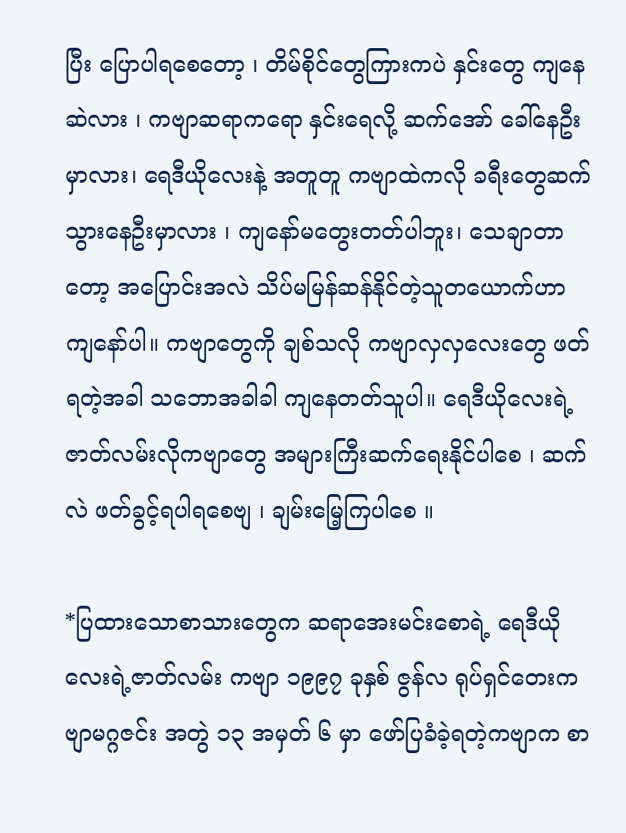ပြီး ပြောပါရစေတော့ ၊ တိမ်စိုင်တွေကြားကပဲ နှင်းတွေ ကျနေဆဲလား ၊ ကဗျာဆရာကရော နှင်းရေလို့ ဆက်အော် ခေါ်နေဦးမှာလား၊ ရေဒီယိုလေးနဲ့ အတူတူ ကဗျာထဲကလို ခရီးတွေဆက်သွားနေဦးမှာလား ၊ ကျနော်မတွေးတတ်ပါဘူး၊ သေချာတာတော့ အပြောင်းအလဲ သိပ်မမြန်ဆန်နိုင်တဲ့သူတယောက်ဟာ ကျနော်ပါ။ ကဗျာတွေကို ချစ်သလို ကဗျာလှလှလေးတွေ ဖတ်ရတဲ့အခါ သဘောအခါခါ ကျနေတတ်သူပါ။ ရေဒီယိုလေးရဲ့ဇာတ်လမ်းလိုကဗျာတွေ အများကြီးဆက်ရေးနိုင်ပါစေ ၊ ဆက်လဲ ဖတ်ခွင့်ရပါရစေဗျ ၊ ချမ်းမြေ့ကြပါစေ ။

*ပြထားသောစာသားတွေက ဆရာအေးမင်းစောရဲ့ ရေဒီယိုလေးရဲ့ဇာတ်လမ်း ကဗျာ ၁၉၉၇ ခုနှစ် ဇွန်လ ရုပ်ရှင်တေးကဗျာမဂ္ဂဇင်း အတွဲ ၁၃ အမှတ် ၆ မှာ ဖော်ပြခံခဲ့ရတဲ့ကဗျာက စာ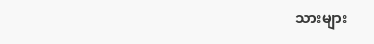သားများ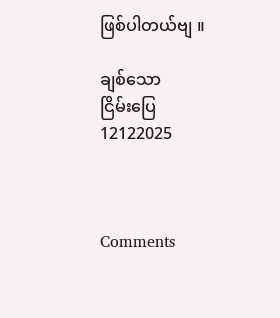ဖြစ်ပါတယ်ဗျ ။

ချစ်သော
ငြိမ်းပြေ
12122025



Comments